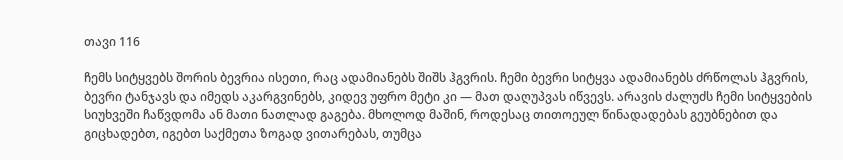თავი 116

ჩემს სიტყვებს შორის ბევრია ისეთი, რაც ადამიანებს შიშს ჰგვრის. ჩემი ბევრი სიტყვა ადამიანებს ძრწოლას ჰგვრის, ბევრი ტანჯავს და იმედს აკარგვინებს, კიდევ უფრო მეტი კი — მათ დაღუპვას იწვევს. არავის ძალუძს ჩემი სიტყვების სიუხვეში ჩაწვდომა ან მათი ნათლად გაგება. მხოლოდ მაშინ, როდესაც თითოეულ წინადადებას გეუბნებით და გიცხადებთ, იგებთ საქმეთა ზოგად ვითარებას, თუმცა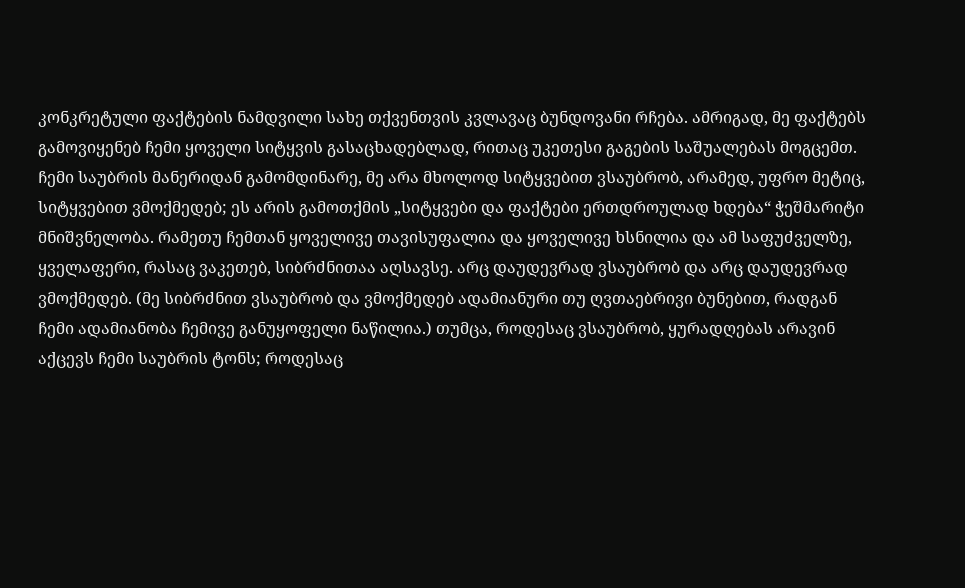კონკრეტული ფაქტების ნამდვილი სახე თქვენთვის კვლავაც ბუნდოვანი რჩება. ამრიგად, მე ფაქტებს გამოვიყენებ ჩემი ყოველი სიტყვის გასაცხადებლად, რითაც უკეთესი გაგების საშუალებას მოგცემთ. ჩემი საუბრის მანერიდან გამომდინარე, მე არა მხოლოდ სიტყვებით ვსაუბრობ, არამედ, უფრო მეტიც, სიტყვებით ვმოქმედებ; ეს არის გამოთქმის „სიტყვები და ფაქტები ერთდროულად ხდება“ ჭეშმარიტი მნიშვნელობა. რამეთუ ჩემთან ყოველივე თავისუფალია და ყოველივე ხსნილია და ამ საფუძველზე, ყველაფერი, რასაც ვაკეთებ, სიბრძნითაა აღსავსე. არც დაუდევრად ვსაუბრობ და არც დაუდევრად ვმოქმედებ. (მე სიბრძნით ვსაუბრობ და ვმოქმედებ ადამიანური თუ ღვთაებრივი ბუნებით, რადგან ჩემი ადამიანობა ჩემივე განუყოფელი ნაწილია.) თუმცა, როდესაც ვსაუბრობ, ყურადღებას არავინ აქცევს ჩემი საუბრის ტონს; როდესაც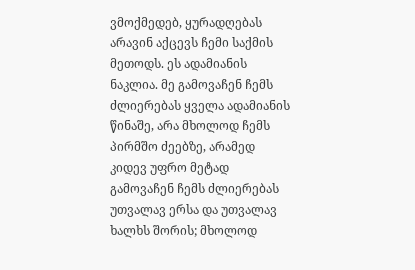ვმოქმედებ, ყურადღებას არავინ აქცევს ჩემი საქმის მეთოდს. ეს ადამიანის ნაკლია. მე გამოვაჩენ ჩემს ძლიერებას ყველა ადამიანის წინაშე, არა მხოლოდ ჩემს პირმშო ძეებზე, არამედ კიდევ უფრო მეტად გამოვაჩენ ჩემს ძლიერებას უთვალავ ერსა და უთვალავ ხალხს შორის; მხოლოდ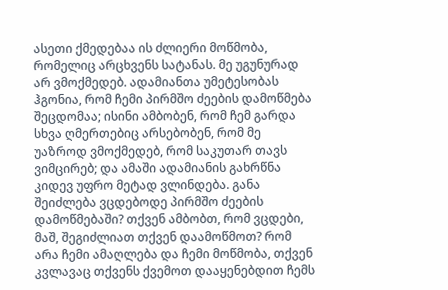ასეთი ქმედებაა ის ძლიერი მოწმობა, რომელიც არცხვენს სატანას. მე უგუნურად არ ვმოქმედებ. ადამიანთა უმეტესობას ჰგონია, რომ ჩემი პირმშო ძეების დამოწმება შეცდომაა; ისინი ამბობენ, რომ ჩემ გარდა სხვა ღმერთებიც არსებობენ, რომ მე უაზროდ ვმოქმედებ, რომ საკუთარ თავს ვიმცირებ; და ამაში ადამიანის გახრწნა კიდევ უფრო მეტად ვლინდება. განა შეიძლება ვცდებოდე პირმშო ძეების დამოწმებაში? თქვენ ამბობთ, რომ ვცდები, მაშ, შეგიძლიათ თქვენ დაამოწმოთ? რომ არა ჩემი ამაღლება და ჩემი მოწმობა, თქვენ კვლავაც თქვენს ქვემოთ დააყენებდით ჩემს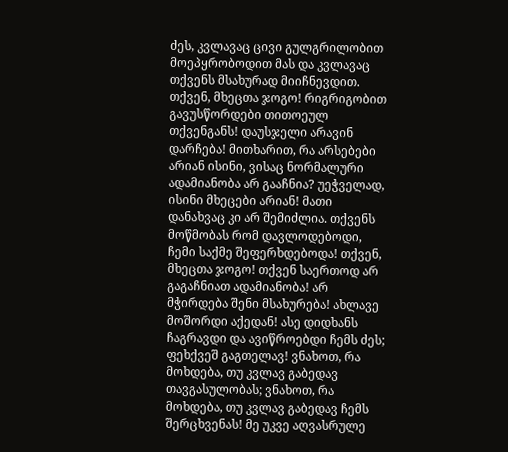ძეს, კვლავაც ცივი გულგრილობით მოეპყრობოდით მას და კვლავაც თქვენს მსახურად მიიჩნევდით. თქვენ, მხეცთა ჯოგო! რიგრიგობით გავუსწორდები თითოეულ თქვენგანს! დაუსჯელი არავინ დარჩება! მითხარით, რა არსებები არიან ისინი, ვისაც ნორმალური ადამიანობა არ გააჩნია? უეჭველად, ისინი მხეცები არიან! მათი დანახვაც კი არ შემიძლია. თქვენს მოწმობას რომ დავლოდებოდი, ჩემი საქმე შეფერხდებოდა! თქვენ, მხეცთა ჯოგო! თქვენ საერთოდ არ გაგაჩნიათ ადამიანობა! არ მჭირდება შენი მსახურება! ახლავე მოშორდი აქედან! ასე დიდხანს ჩაგრავდი და ავიწროებდი ჩემს ძეს; ფეხქვეშ გაგთელავ! ვნახოთ, რა მოხდება, თუ კვლავ გაბედავ თავგასულობას; ვნახოთ, რა მოხდება, თუ კვლავ გაბედავ ჩემს შერცხვენას! მე უკვე აღვასრულე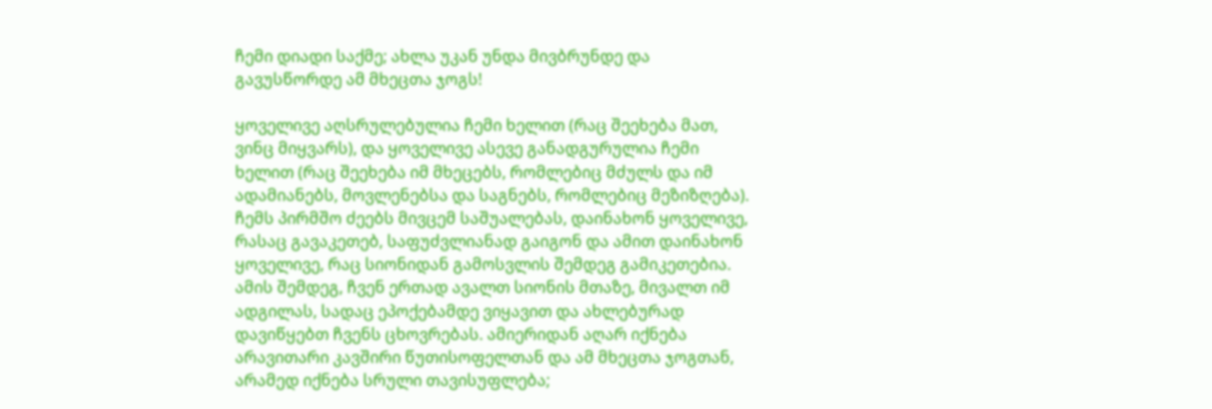ჩემი დიადი საქმე; ახლა უკან უნდა მივბრუნდე და გავუსწორდე ამ მხეცთა ჯოგს!

ყოველივე აღსრულებულია ჩემი ხელით (რაც შეეხება მათ, ვინც მიყვარს), და ყოველივე ასევე განადგურულია ჩემი ხელით (რაც შეეხება იმ მხეცებს, რომლებიც მძულს და იმ ადამიანებს, მოვლენებსა და საგნებს, რომლებიც მეზიზღება). ჩემს პირმშო ძეებს მივცემ საშუალებას, დაინახონ ყოველივე, რასაც გავაკეთებ, საფუძვლიანად გაიგონ და ამით დაინახონ ყოველივე, რაც სიონიდან გამოსვლის შემდეგ გამიკეთებია. ამის შემდეგ, ჩვენ ერთად ავალთ სიონის მთაზე, მივალთ იმ ადგილას, სადაც ეპოქებამდე ვიყავით და ახლებურად დავიწყებთ ჩვენს ცხოვრებას. ამიერიდან აღარ იქნება არავითარი კავშირი წუთისოფელთან და ამ მხეცთა ჯოგთან, არამედ იქნება სრული თავისუფლება;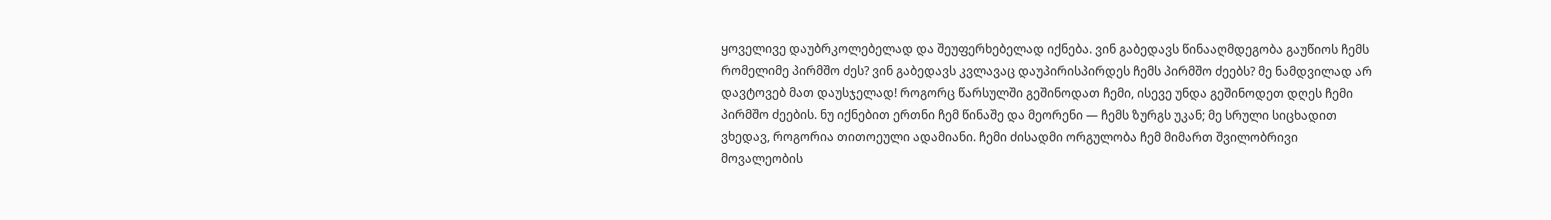ყოველივე დაუბრკოლებელად და შეუფერხებელად იქნება. ვინ გაბედავს წინააღმდეგობა გაუწიოს ჩემს რომელიმე პირმშო ძეს? ვინ გაბედავს კვლავაც დაუპირისპირდეს ჩემს პირმშო ძეებს? მე ნამდვილად არ დავტოვებ მათ დაუსჯელად! როგორც წარსულში გეშინოდათ ჩემი, ისევე უნდა გეშინოდეთ დღეს ჩემი პირმშო ძეების. ნუ იქნებით ერთნი ჩემ წინაშე და მეორენი — ჩემს ზურგს უკან; მე სრული სიცხადით ვხედავ, როგორია თითოეული ადამიანი. ჩემი ძისადმი ორგულობა ჩემ მიმართ შვილობრივი მოვალეობის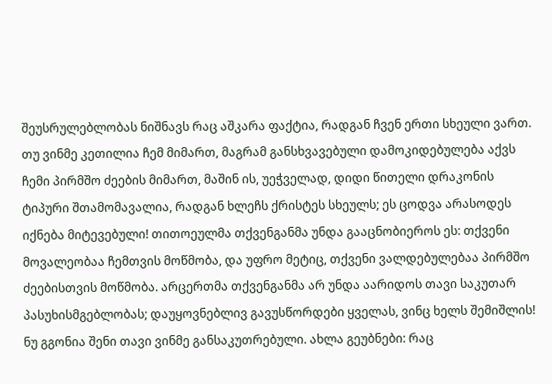შეუსრულებლობას ნიშნავს რაც აშკარა ფაქტია, რადგან ჩვენ ერთი სხეული ვართ. თუ ვინმე კეთილია ჩემ მიმართ, მაგრამ განსხვავებული დამოკიდებულება აქვს ჩემი პირმშო ძეების მიმართ, მაშინ ის, უეჭველად, დიდი წითელი დრაკონის ტიპური შთამომავალია, რადგან ხლეჩს ქრისტეს სხეულს; ეს ცოდვა არასოდეს იქნება მიტევებული! თითოეულმა თქვენგანმა უნდა გააცნობიეროს ეს: თქვენი მოვალეობაა ჩემთვის მოწმობა, და უფრო მეტიც, თქვენი ვალდებულებაა პირმშო ძეებისთვის მოწმობა. არცერთმა თქვენგანმა არ უნდა აარიდოს თავი საკუთარ პასუხისმგებლობას; დაუყოვნებლივ გავუსწორდები ყველას, ვინც ხელს შემიშლის! ნუ გგონია შენი თავი ვინმე განსაკუთრებული. ახლა გეუბნები: რაც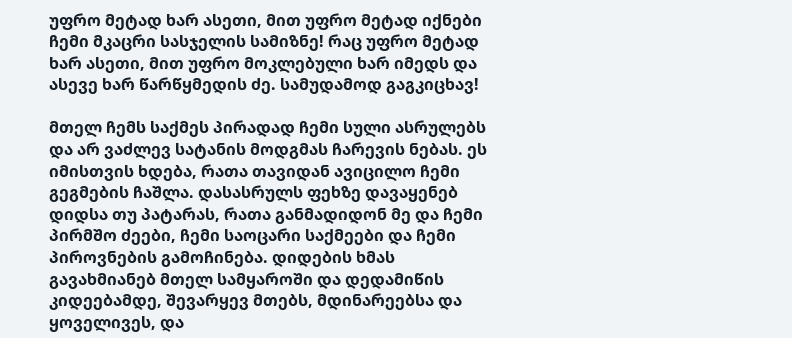უფრო მეტად ხარ ასეთი, მით უფრო მეტად იქნები ჩემი მკაცრი სასჯელის სამიზნე! რაც უფრო მეტად ხარ ასეთი, მით უფრო მოკლებული ხარ იმედს და ასევე ხარ წარწყმედის ძე. სამუდამოდ გაგკიცხავ!

მთელ ჩემს საქმეს პირადად ჩემი სული ასრულებს და არ ვაძლევ სატანის მოდგმას ჩარევის ნებას. ეს იმისთვის ხდება, რათა თავიდან ავიცილო ჩემი გეგმების ჩაშლა. დასასრულს ფეხზე დავაყენებ დიდსა თუ პატარას, რათა განმადიდონ მე და ჩემი პირმშო ძეები, ჩემი საოცარი საქმეები და ჩემი პიროვნების გამოჩინება. დიდების ხმას გავახმიანებ მთელ სამყაროში და დედამიწის კიდეებამდე, შევარყევ მთებს, მდინარეებსა და ყოველივეს, და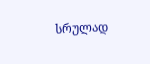სრულად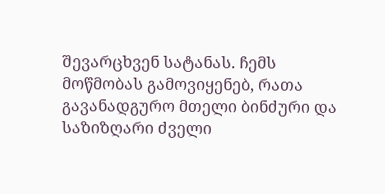შევარცხვენ სატანას. ჩემს მოწმობას გამოვიყენებ, რათა გავანადგურო მთელი ბინძური და საზიზღარი ძველი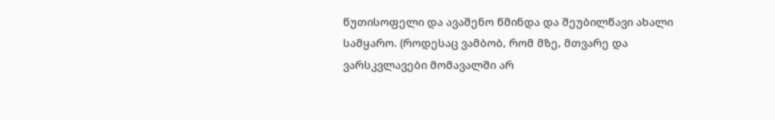წუთისოფელი და ავაშენო წმინდა და შეუბილწავი ახალი სამყარო. (როდესაც ვამბობ, რომ მზე, მთვარე და ვარსკვლავები მომავალში არ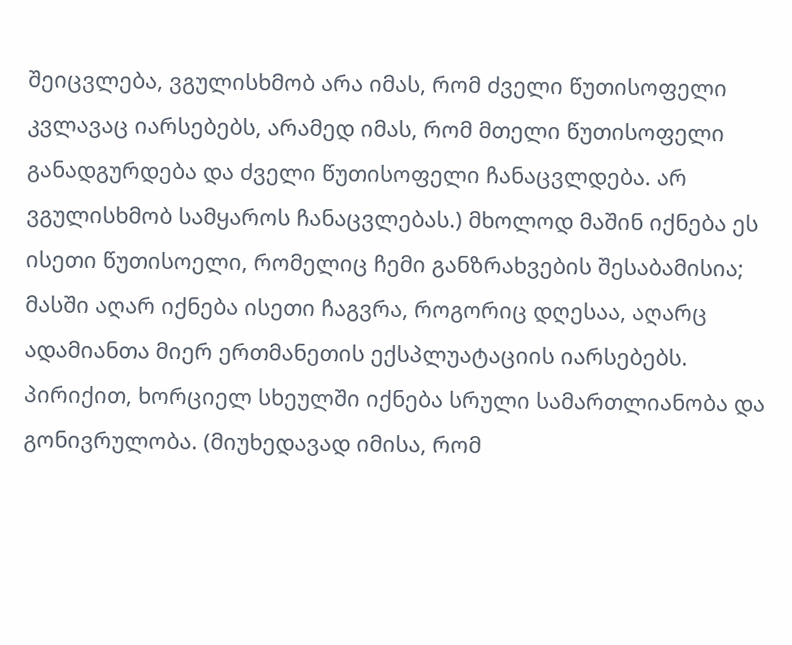შეიცვლება, ვგულისხმობ არა იმას, რომ ძველი წუთისოფელი კვლავაც იარსებებს, არამედ იმას, რომ მთელი წუთისოფელი განადგურდება და ძველი წუთისოფელი ჩანაცვლდება. არ ვგულისხმობ სამყაროს ჩანაცვლებას.) მხოლოდ მაშინ იქნება ეს ისეთი წუთისოელი, რომელიც ჩემი განზრახვების შესაბამისია; მასში აღარ იქნება ისეთი ჩაგვრა, როგორიც დღესაა, აღარც ადამიანთა მიერ ერთმანეთის ექსპლუატაციის იარსებებს. პირიქით, ხორციელ სხეულში იქნება სრული სამართლიანობა და გონივრულობა. (მიუხედავად იმისა, რომ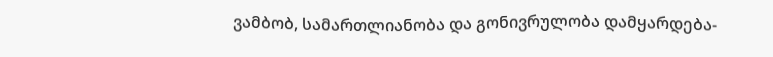ვამბობ, სამართლიანობა და გონივრულობა დამყარდება-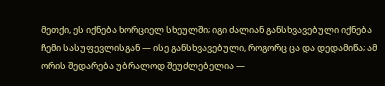მეთქი, ეს იქნება ხორციელ სხეულში; იგი ძალიან განსხვავებული იქნება ჩემი სასუფევლისგან — ისე განსხვავებული, როგორც ცა და დედამიწა; ამ ორის შედარება უბრალოდ შეუძლებელია —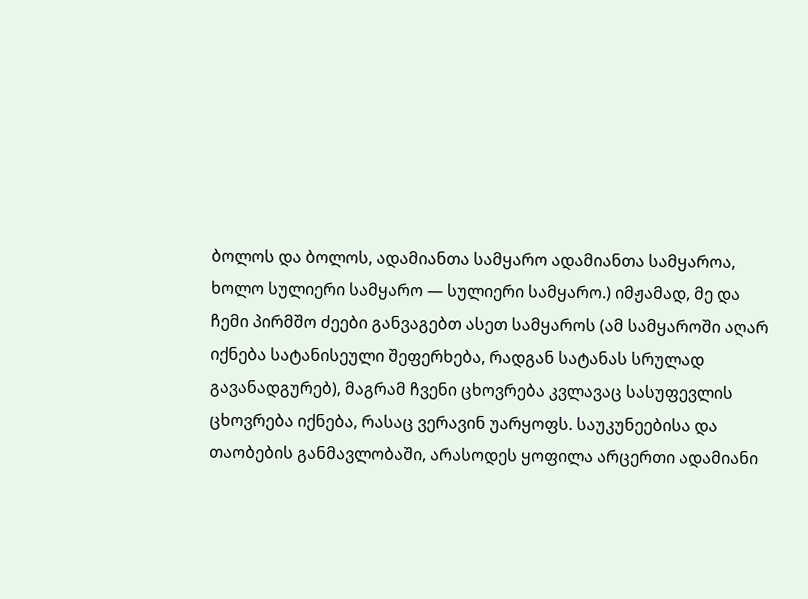ბოლოს და ბოლოს, ადამიანთა სამყარო ადამიანთა სამყაროა, ხოლო სულიერი სამყარო — სულიერი სამყარო.) იმჟამად, მე და ჩემი პირმშო ძეები განვაგებთ ასეთ სამყაროს (ამ სამყაროში აღარ იქნება სატანისეული შეფერხება, რადგან სატანას სრულად გავანადგურებ), მაგრამ ჩვენი ცხოვრება კვლავაც სასუფევლის ცხოვრება იქნება, რასაც ვერავინ უარყოფს. საუკუნეებისა და თაობების განმავლობაში, არასოდეს ყოფილა არცერთი ადამიანი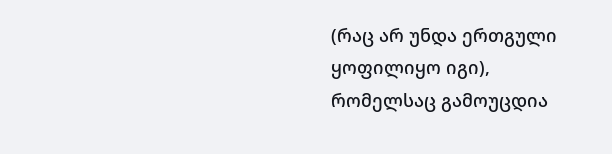(რაც არ უნდა ერთგული ყოფილიყო იგი), რომელსაც გამოუცდია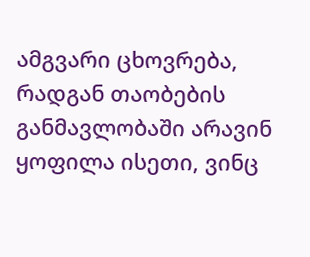ამგვარი ცხოვრება, რადგან თაობების განმავლობაში არავინ ყოფილა ისეთი, ვინც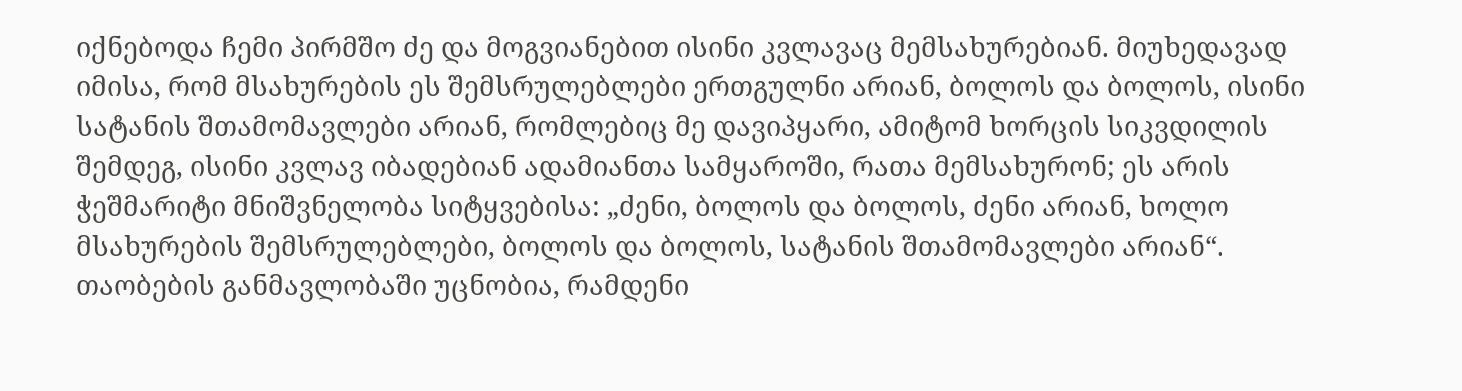იქნებოდა ჩემი პირმშო ძე და მოგვიანებით ისინი კვლავაც მემსახურებიან. მიუხედავად იმისა, რომ მსახურების ეს შემსრულებლები ერთგულნი არიან, ბოლოს და ბოლოს, ისინი სატანის შთამომავლები არიან, რომლებიც მე დავიპყარი, ამიტომ ხორცის სიკვდილის შემდეგ, ისინი კვლავ იბადებიან ადამიანთა სამყაროში, რათა მემსახურონ; ეს არის ჭეშმარიტი მნიშვნელობა სიტყვებისა: „ძენი, ბოლოს და ბოლოს, ძენი არიან, ხოლო მსახურების შემსრულებლები, ბოლოს და ბოლოს, სატანის შთამომავლები არიან“. თაობების განმავლობაში უცნობია, რამდენი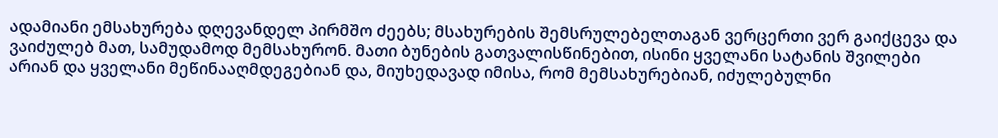ადამიანი ემსახურება დღევანდელ პირმშო ძეებს; მსახურების შემსრულებელთაგან ვერცერთი ვერ გაიქცევა და ვაიძულებ მათ, სამუდამოდ მემსახურონ. მათი ბუნების გათვალისწინებით, ისინი ყველანი სატანის შვილები არიან და ყველანი მეწინააღმდეგებიან და, მიუხედავად იმისა, რომ მემსახურებიან, იძულებულნი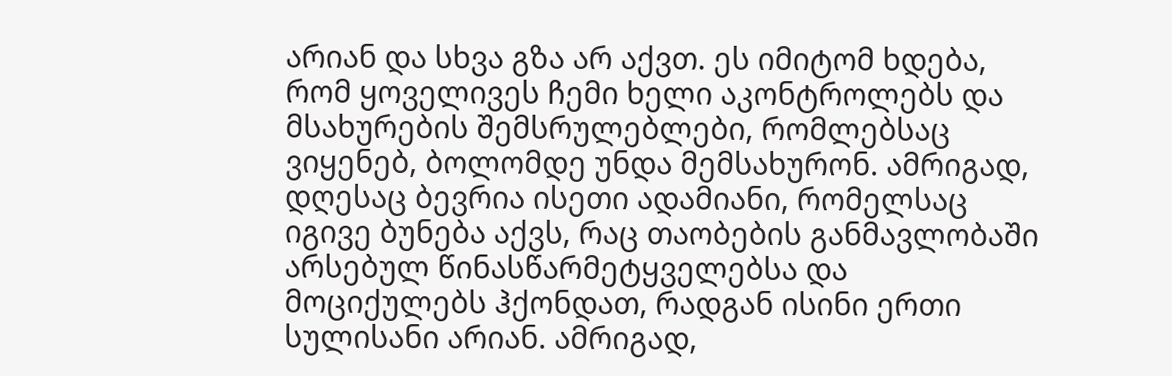არიან და სხვა გზა არ აქვთ. ეს იმიტომ ხდება, რომ ყოველივეს ჩემი ხელი აკონტროლებს და მსახურების შემსრულებლები, რომლებსაც ვიყენებ, ბოლომდე უნდა მემსახურონ. ამრიგად, დღესაც ბევრია ისეთი ადამიანი, რომელსაც იგივე ბუნება აქვს, რაც თაობების განმავლობაში არსებულ წინასწარმეტყველებსა და მოციქულებს ჰქონდათ, რადგან ისინი ერთი სულისანი არიან. ამრიგად,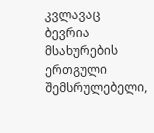კვლავაც ბევრია მსახურების ერთგული შემსრულებელი,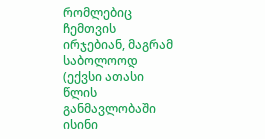რომლებიც ჩემთვის ირჯებიან, მაგრამ საბოლოოდ (ექვსი ათასი წლის განმავლობაში ისინი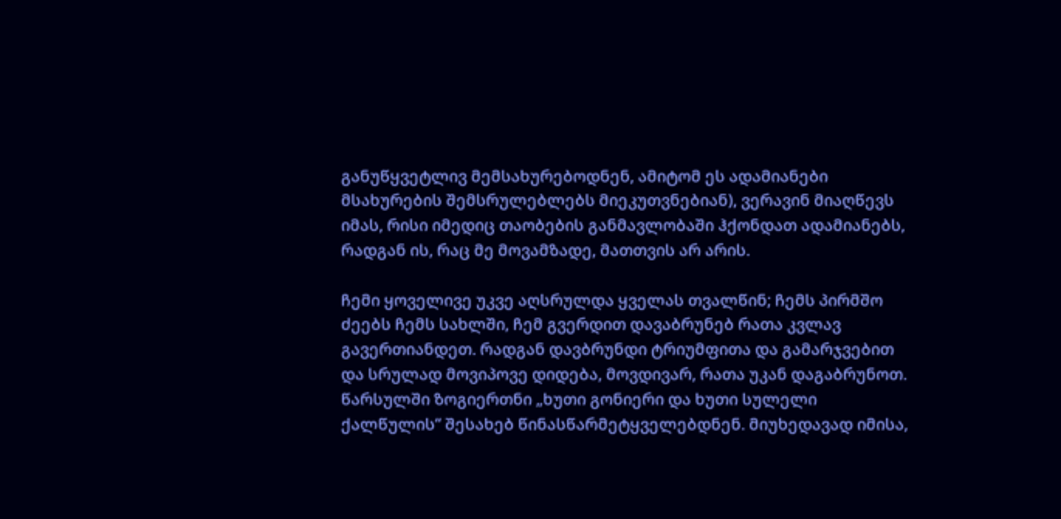განუწყვეტლივ მემსახურებოდნენ, ამიტომ ეს ადამიანები მსახურების შემსრულებლებს მიეკუთვნებიან), ვერავინ მიაღწევს იმას, რისი იმედიც თაობების განმავლობაში ჰქონდათ ადამიანებს, რადგან ის, რაც მე მოვამზადე, მათთვის არ არის.

ჩემი ყოველივე უკვე აღსრულდა ყველას თვალწინ; ჩემს პირმშო ძეებს ჩემს სახლში, ჩემ გვერდით დავაბრუნებ რათა კვლავ გავერთიანდეთ. რადგან დავბრუნდი ტრიუმფითა და გამარჯვებით და სრულად მოვიპოვე დიდება, მოვდივარ, რათა უკან დაგაბრუნოთ. წარსულში ზოგიერთნი „ხუთი გონიერი და ხუთი სულელი ქალწულის“ შესახებ წინასწარმეტყველებდნენ. მიუხედავად იმისა,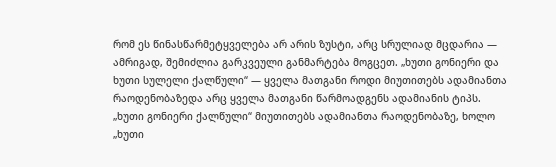რომ ეს წინასწარმეტყველება არ არის ზუსტი, არც სრულიად მცდარია — ამრიგად, შემიძლია გარკვეული განმარტება მოგცეთ. „ხუთი გონიერი და ხუთი სულელი ქალწული“ — ყველა მათგანი როდი მიუთითებს ადამიანთა რაოდენობაზედა არც ყველა მათგანი წარმოადგენს ადამიანის ტიპს. „ხუთი გონიერი ქალწული“ მიუთითებს ადამიანთა რაოდენობაზე, ხოლო „ხუთი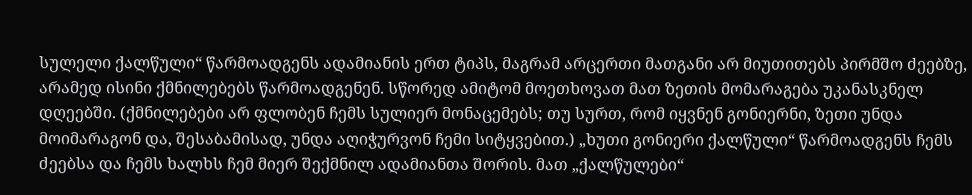სულელი ქალწული“ წარმოადგენს ადამიანის ერთ ტიპს, მაგრამ არცერთი მათგანი არ მიუთითებს პირმშო ძეებზე, არამედ ისინი ქმნილებებს წარმოადგენენ. სწორედ ამიტომ მოეთხოვათ მათ ზეთის მომარაგება უკანასკნელ დღეებში. (ქმნილებები არ ფლობენ ჩემს სულიერ მონაცემებს; თუ სურთ, რომ იყვნენ გონიერნი, ზეთი უნდა მოიმარაგონ და, შესაბამისად, უნდა აღიჭურვონ ჩემი სიტყვებით.) „ხუთი გონიერი ქალწული“ წარმოადგენს ჩემს ძეებსა და ჩემს ხალხს ჩემ მიერ შექმნილ ადამიანთა შორის. მათ „ქალწულები“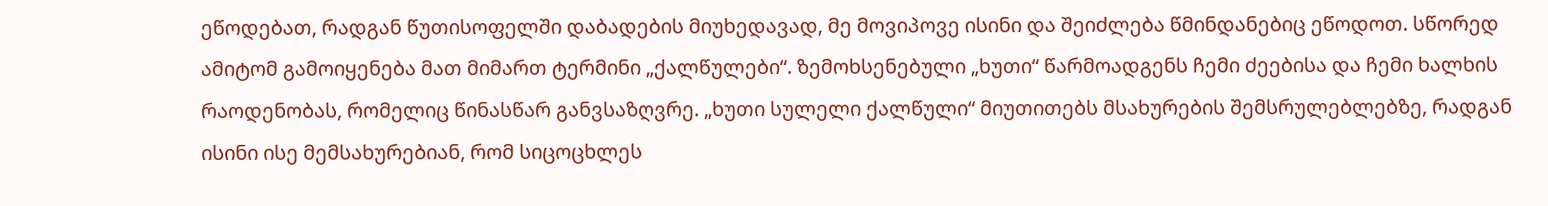ეწოდებათ, რადგან წუთისოფელში დაბადების მიუხედავად, მე მოვიპოვე ისინი და შეიძლება წმინდანებიც ეწოდოთ. სწორედ ამიტომ გამოიყენება მათ მიმართ ტერმინი „ქალწულები“. ზემოხსენებული „ხუთი“ წარმოადგენს ჩემი ძეებისა და ჩემი ხალხის რაოდენობას, რომელიც წინასწარ განვსაზღვრე. „ხუთი სულელი ქალწული“ მიუთითებს მსახურების შემსრულებლებზე, რადგან ისინი ისე მემსახურებიან, რომ სიცოცხლეს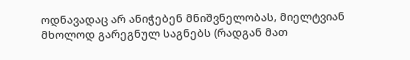ოდნავადაც არ ანიჭებენ მნიშვნელობას, მიელტვიან მხოლოდ გარეგნულ საგნებს (რადგან მათ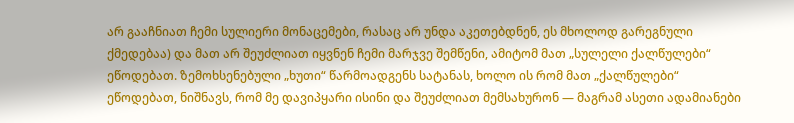არ გააჩნიათ ჩემი სულიერი მონაცემები, რასაც არ უნდა აკეთებდნენ, ეს მხოლოდ გარეგნული ქმედებაა) და მათ არ შეუძლიათ იყვნენ ჩემი მარჯვე შემწენი, ამიტომ მათ „სულელი ქალწულები“ ეწოდებათ. ზემოხსენებული „ხუთი“ წარმოადგენს სატანას, ხოლო ის რომ მათ „ქალწულები“ ეწოდებათ, ნიშნავს, რომ მე დავიპყარი ისინი და შეუძლიათ მემსახურონ — მაგრამ ასეთი ადამიანები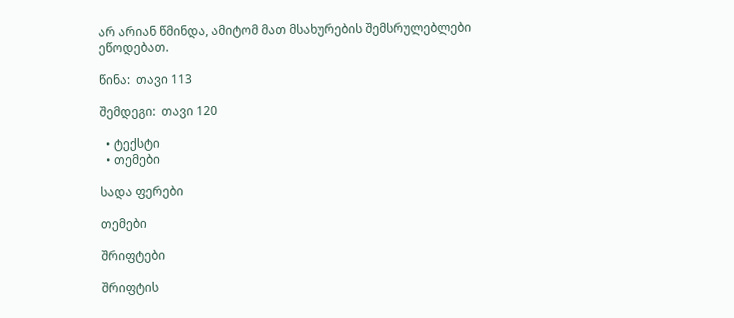არ არიან წმინდა, ამიტომ მათ მსახურების შემსრულებლები ეწოდებათ.

წინა:  თავი 113

შემდეგი:  თავი 120

  • ტექსტი
  • თემები

სადა ფერები

თემები

შრიფტები

შრიფტის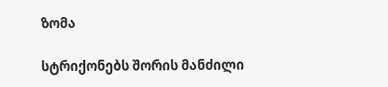ზომა

სტრიქონებს შორის მანძილი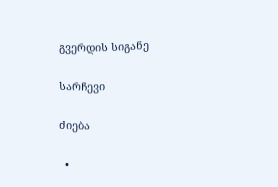გვერდის სიგანე

სარჩევი

ძიება

  •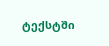ტექსტში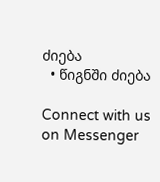ძიება
  • წიგნში ძიება

Connect with us on Messenger